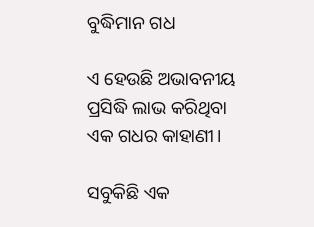ବୁଦ୍ଧିମାନ ଗଧ

ଏ ହେଉଛି ଅଭାବନୀୟ ପ୍ରସିଦ୍ଧି ଲାଭ କରିଥିବା ଏକ ଗଧର କାହାଣୀ।

ସବୁକିଛି ଏକ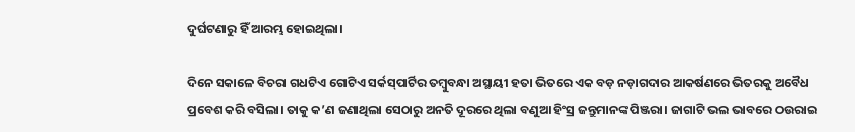ଦୁର୍ଘଟଣାରୁ ହିଁ ଆରମ୍ଭ ହୋଇଥିଲା।

ଦିନେ ସକାଳେ ବିଚରା ଗଧଟିଏ ଗୋଟିଏ ସର୍କସ୍‌ପାର୍ଟିର ତମ୍ବୁବନ୍ଧା ଅସ୍ଥାୟୀ ହତା ଭିତରେ ଏକ ବଡ଼ ନଡ଼ାଗଦାର ଆକର୍ଷଣରେ ଭିତରକୁ ଅବୈଧ ପ୍ରବେଶ କରି ବସିଲା। ତାକୁ କ’ଣ ଜଣାଥିଲା ସେଠାରୁ ଅନତି ଦୂରରେ ଥିଲା ବଣୁଆ ହିଂସ୍ର ଜନ୍ତୁମାନଙ୍କ ପିଞ୍ଜରା। ଜାଗାଟି ଭଲ ଭାବରେ ଠଉରାଇ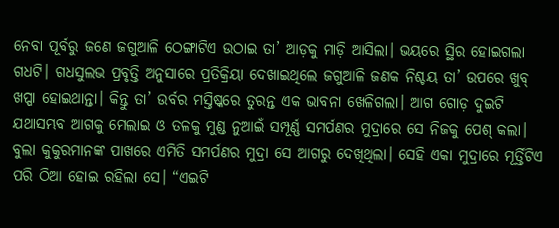ନେବା ପୂର୍ବରୁ ଜଣେ ଜଗୁଆଳି ଠେଙ୍ଗାଟିଏ ଉଠାଇ ତା’ ଆଡ଼କୁ ମାଡ଼ି ଆସିଲା। ଭୟରେ ସ୍ଥିର ହୋଇଗଲା ଗଧଟି। ଗଧସୁଲଭ ପ୍ରବୃତ୍ତି ଅନୁସାରେ ପ୍ରତିକ୍ରିୟା ଦେଖାଇଥିଲେ ଜଗୁଆଳି ଜଣକ ନିଶ୍ଚୟ ତା’ ଉପରେ ଖୁବ୍ ଖପ୍ପା ହୋଇଥାନ୍ତା। କିନ୍ତୁ ତା’ ଉର୍ବର ମସ୍ତିଷ୍କରେ ତୁରନ୍ତ ଏକ ଭାବନା ଖେଳିଗଲା। ଆଗ ଗୋଡ଼ ଦୁଇଟି ଯଥାସମ୍ଭବ ଆଗକୁ ମେଲାଇ ଓ ତଳକୁ ମୁଣ୍ଡ ନୁଆଇଁ ସମ୍ପୂର୍ଣ୍ଣ ସମର୍ପଣର ମୁଦ୍ରାରେ ସେ ନିଜକୁ ପେଶ୍ କଲା। ବୁଲା କୁକୁରମାନଙ୍କ ପାଖରେ ଏମିତି ସମର୍ପଣର ମୁଦ୍ରା ସେ ଆଗରୁ ଦେଖିଥିଲା। ସେହି ଏକା ମୁଦ୍ରାରେ ମୂର୍ତ୍ତିଟିଏ ପରି ଠିଆ ହୋଇ ରହିଲା ସେ। “ଏଇଟି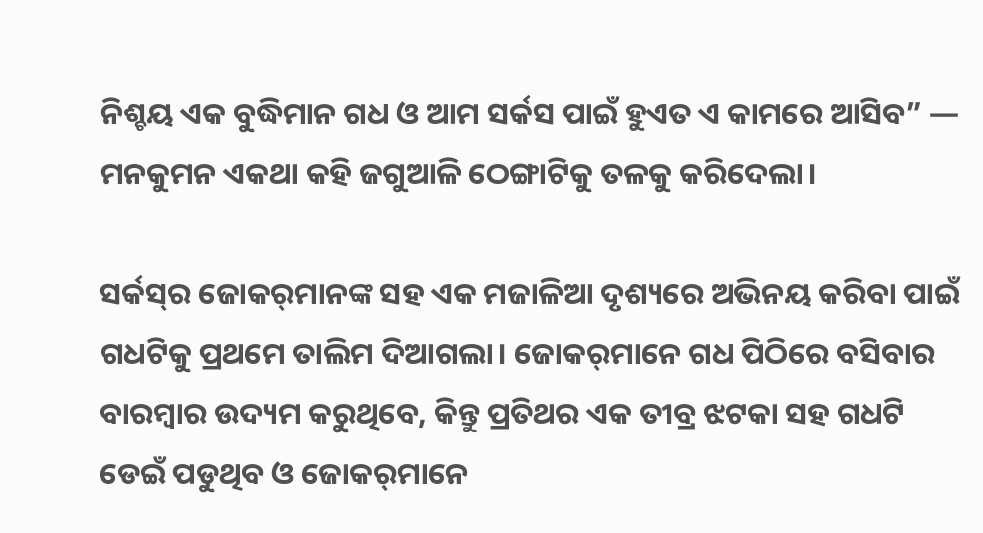ନିଶ୍ଚୟ ଏକ ବୁଦ୍ଧିମାନ ଗଧ ଓ ଆମ ସର୍କସ ପାଇଁ ହୁଏତ ଏ କାମରେ ଆସିବ” — ମନକୁମନ ଏକଥା କହି ଜଗୁଆଳି ଠେଙ୍ଗାଟିକୁ ତଳକୁ କରିଦେଲା।

ସର୍କସ୍‌ର ଜୋକର୍‌ମାନଙ୍କ ସହ ଏକ ମଜାଳିଆ ଦୃଶ୍ୟରେ ଅଭିନୟ କରିବା ପାଇଁ ଗଧଟିକୁ ପ୍ରଥମେ ତାଲିମ ଦିଆଗଲା। ଜୋକର୍‌ମାନେ ଗଧ ପିଠିରେ ବସିବାର ବାରମ୍ବାର ଉଦ୍ୟମ କରୁଥିବେ, କିନ୍ତୁ ପ୍ରତିଥର ଏକ ତୀବ୍ର ଝଟକା ସହ ଗଧଟି ଡେଇଁ ପଡୁଥିବ ଓ ଜୋକର୍‌ମାନେ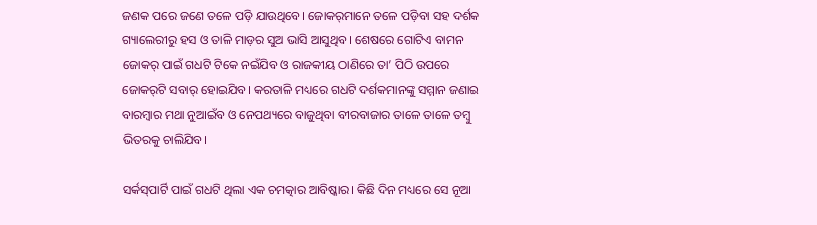ଜଣକ ପରେ ଜଣେ ତଳେ ପଡ଼ି ଯାଉଥିବେ। ଜୋକର୍‌ମାନେ ତଳେ ପଡ଼ିବା ସହ ଦର୍ଶକ ଗ୍ୟାଲେରୀରୁ ହସ ଓ ତାଳି ମାଡ଼ର ସୁଅ ଭାସି ଆସୁଥିବ। ଶେଷରେ ଗୋଟିଏ ବାମନ ଜୋକର୍ ପାଇଁ ଗଧଟି ଟିକେ ନଇଁଯିବ ଓ ରାଜକୀୟ ଠାଣିରେ ତା’ ପିଠି ଉପରେ ଜୋକର୍‌ଟି ସବାର୍ ହୋଇଯିବ। କରତାଳି ମଧ୍ୟରେ ଗଧଟି ଦର୍ଶକମାନଙ୍କୁ ସମ୍ମାନ ଜଣାଇ ବାରମ୍ବାର ମଥା ନୁଆଇଁବ ଓ ନେପଥ୍ୟରେ ବାଜୁଥିବା ବୀରବାଜାର ତାଳେ ତାଳେ ତମ୍ବୁ ଭିତରକୁ ଚାଲିଯିବ।

ସର୍କସ୍‌ପାର୍ଟି ପାଇଁ ଗଧଟି ଥିଲା ଏକ ଚମତ୍କାର ଆବିଷ୍କାର। କିଛି ଦିନ ମଧ୍ୟରେ ସେ ନୂଆ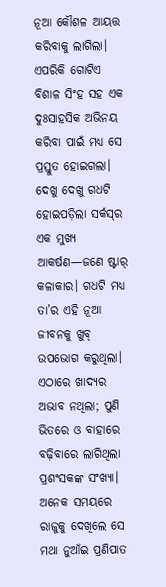ନୂଆ କୌଶଳ ଆୟତ୍ତ କରିବାକୁ ଲାଗିଲା। ଏପରିକି ଗୋଟିଏ ବିଶାଳ ସିଂହ ସହ ଏକ ଦୁଃସାହସିକ ଅଭିନୟ କରିବା ପାଇଁ ମଧ୍ୟ ସେ ପ୍ରସ୍ତୁତ ହୋଇଗଲା। ଦେଖୁ ଦେଖୁ ଗଧଟି ହୋଇପଡ଼ିଲା ସର୍କସ୍‌ର ଏକ ମୁଖ୍ୟ ଆକର୍ଷଣ—ଜଣେ ଷ୍ଟାର୍ କଳାକାର। ଗଧଟି ମଧ୍ୟ ତା’ର ଏହି ନୂଆ ଜୀବନକୁ ଖୁବ୍ ଉପଭୋଗ କରୁଥିଲା। ଏଠାରେ ଖାଦ୍ୟର ଅଭାବ ନଥିଲା; ପୁଣି ଭିତରେ ଓ ବାହାରେ ବଢ଼ିବାରେ ଲାଗିଥିଲା ପ୍ରଶଂସକଙ୍କ ସଂଖ୍ୟା। ଅନେକ ସମୟରେ ରାଜୁକୁ ଦେଖିଲେ ସେ ମଥା ନୁଆଁଇ ପ୍ରଣିପାତ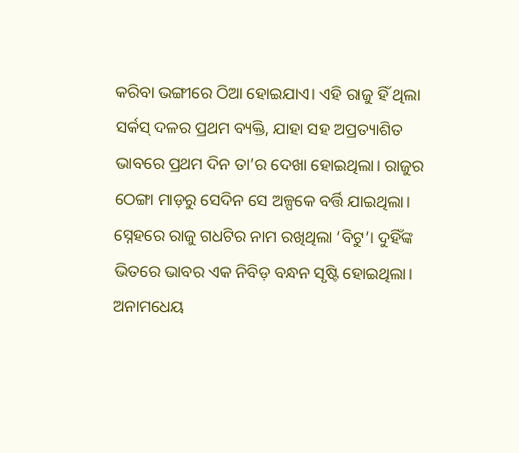କରିବା ଭଙ୍ଗୀରେ ଠିଆ ହୋଇଯାଏ। ଏହି ରାଜୁ ହିଁ ଥିଲା ସର୍କସ୍ ଦଳର ପ୍ରଥମ ବ୍ୟକ୍ତି, ଯାହା ସହ ଅପ୍ରତ୍ୟାଶିତ ଭାବରେ ପ୍ରଥମ ଦିନ ତା’ର ଦେଖା ହୋଇଥିଲା। ରାଜୁର ଠେଙ୍ଗା ମାଡ଼ରୁ ସେଦିନ ସେ ଅଳ୍ପକେ ବର୍ତ୍ତି ଯାଇଥିଲା। ସ୍ନେହରେ ରାଜୁ ଗଧଟିର ନାମ ରଖିଥିଲା ‘ବିଟୁ’। ଦୁହିଁଙ୍କ ଭିତରେ ଭାବର ଏକ ନିବିଡ଼ ବନ୍ଧନ ସୃଷ୍ଟି ହୋଇଥିଲା। ଅନାମଧେୟ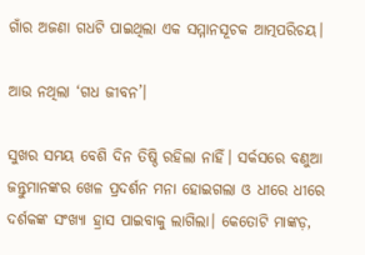ଗାଁର ଅଜଣା ଗଧଟି ପାଇଥିଲା ଏକ ସମ୍ମାନସୂଚକ ଆତ୍ମପରିଚୟ।

ଆଉ ନଥିଲା ‘ଗଧ ଜୀବନ’।

ସୁଖର ସମୟ ବେଶି ଦିନ ତିଷ୍ଠି ରହିଲା ନାହିଁ। ସର୍କସରେ ବଣୁଆ ଜନ୍ତୁମାନଙ୍କର ଖେଳ ପ୍ରଦର୍ଶନ ମନା ହୋଇଗଲା ଓ ଧୀରେ ଧୀରେ ଦର୍ଶକଙ୍କ ସଂଖ୍ୟା ହ୍ରାସ ପାଇବାକୁ ଲାଗିଲା। କେତୋଟି ମାଙ୍କଡ଼,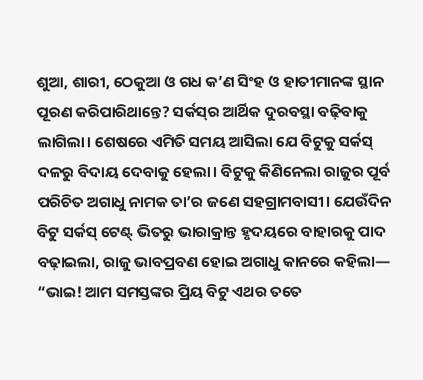ଶୁଆ, ଶାରୀ, ଠେକୁଆ ଓ ଗଧ କ’ଣ ସିଂହ ଓ ହାତୀମାନଙ୍କ ସ୍ଥାନ ପୂରଣ କରିପାରିଥାନ୍ତେ? ସର୍କସ୍‌ର ଆର୍ଥିକ ଦୁରବସ୍ଥା ବଢ଼ିବାକୁ ଲାଗିଲା। ଶେଷରେ ଏମିତି ସମୟ ଆସିଲା ଯେ ବିଟୁକୁ ସର୍କସ୍ ଦଳରୁ ବିଦାୟ ଦେବାକୁ ହେଲା। ବିଟୁକୁ କିଣିନେଲା ରାଜୁର ପୂର୍ବ ପରିଚିତ ଅଗାଧୁ ନାମକ ତା’ର ଜଣେ ସହଗ୍ରାମବାସୀ। ଯେଉଁଦିନ ବିଟୁ ସର୍କସ୍ ଟେଣ୍ଟ୍ ଭିତରୁ ଭାରାକ୍ରାନ୍ତ ହୃଦୟରେ ବାହାରକୁ ପାଦ ବଢ଼ାଇଲା, ରାଜୁ ଭାବପ୍ରବଣ ହୋଇ ଅଗାଧୁ କାନରେ କହିଲା— “ଭାଇ! ଆମ ସମସ୍ତଙ୍କର ପ୍ରିୟ ବିଟୁ ଏଥର ତତେ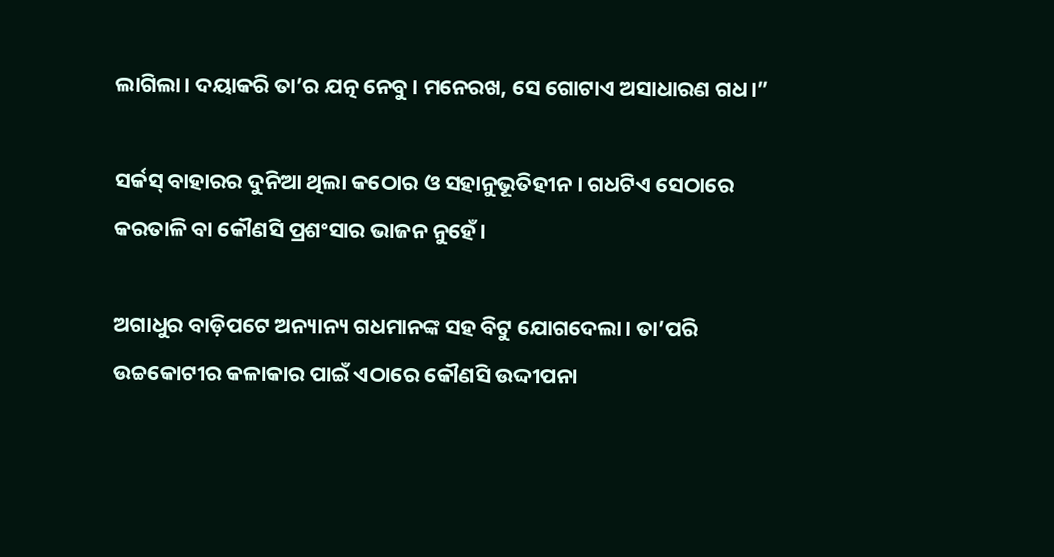ଲାଗିଲା। ଦୟାକରି ତା’ର ଯତ୍ନ ନେବୁ। ମନେରଖ, ସେ ଗୋଟାଏ ଅସାଧାରଣ ଗଧ।”

ସର୍କସ୍ ବାହାରର ଦୁନିଆ ଥିଲା କଠୋର ଓ ସହାନୁଭୂତିହୀନ। ଗଧଟିଏ ସେଠାରେ କରତାଳି ବା କୌଣସି ପ୍ରଶଂସାର ଭାଜନ ନୁହେଁ।

ଅଗାଧୁର ବାଡ଼ିପଟେ ଅନ୍ୟାନ୍ୟ ଗଧମାନଙ୍କ ସହ ବିଟୁ ଯୋଗଦେଲା। ତା’ପରି ଉଚ୍ଚକୋଟୀର କଳାକାର ପାଇଁ ଏଠାରେ କୌଣସି ଉଦ୍ଦୀପନା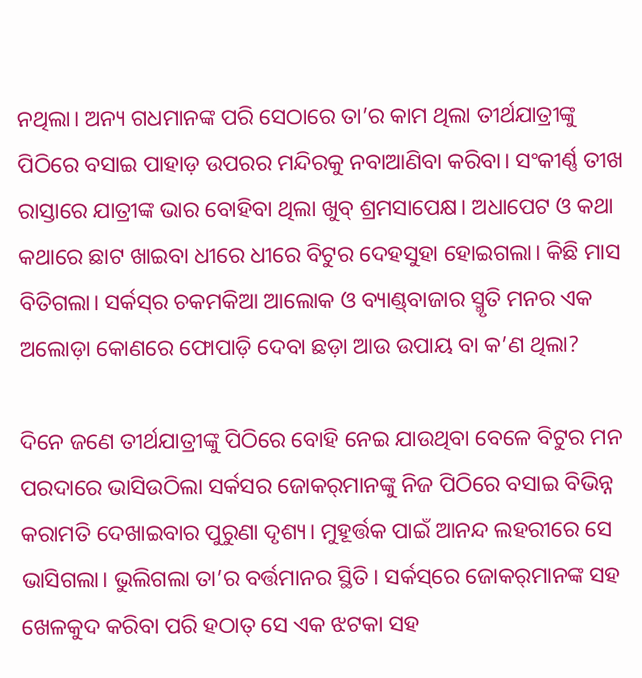ନଥିଲା। ଅନ୍ୟ ଗଧମାନଙ୍କ ପରି ସେଠାରେ ତା’ର କାମ ଥିଲା ତୀର୍ଥଯାତ୍ରୀଙ୍କୁ ପିଠିରେ ବସାଇ ପାହାଡ଼ ଉପରର ମନ୍ଦିରକୁ ନବାଆଣିବା କରିବା। ସଂକୀର୍ଣ୍ଣ ତୀଖ ରାସ୍ତାରେ ଯାତ୍ରୀଙ୍କ ଭାର ବୋହିବା ଥିଲା ଖୁବ୍ ଶ୍ରମସାପେକ୍ଷ। ଅଧାପେଟ ଓ କଥା କଥାରେ ଛାଟ ଖାଇବା ଧୀରେ ଧୀରେ ବିଟୁର ଦେହସୁହା ହୋଇଗଲା। କିଛି ମାସ ବିତିଗଲା। ସର୍କସ୍‌ର ଚକମକିଆ ଆଲୋକ ଓ ବ୍ୟାଣ୍ଡ୍‌ବାଜାର ସ୍ମୃତି ମନର ଏକ ଅଲୋଡ଼ା କୋଣରେ ଫୋପାଡ଼ି ଦେବା ଛଡ଼ା ଆଉ ଉପାୟ ବା କ’ଣ ଥିଲା?

ଦିନେ ଜଣେ ତୀର୍ଥଯାତ୍ରୀଙ୍କୁ ପିଠିରେ ବୋହି ନେଇ ଯାଉଥିବା ବେଳେ ବିଟୁର ମନ ପରଦାରେ ଭାସିଉଠିଲା ସର୍କସର ଜୋକର୍‌ମାନଙ୍କୁ ନିଜ ପିଠିରେ ବସାଇ ବିଭିନ୍ନ କରାମତି ଦେଖାଇବାର ପୁରୁଣା ଦୃଶ୍ୟ। ମୁହୂର୍ତ୍ତକ ପାଇଁ ଆନନ୍ଦ ଲହରୀରେ ସେ ଭାସିଗଲା। ଭୁଲିଗଲା ତା’ର ବର୍ତ୍ତମାନର ସ୍ଥିତି। ସର୍କସ୍‌ରେ ଜୋକର୍‌ମାନଙ୍କ ସହ ଖେଳକୁଦ କରିବା ପରି ହଠାତ୍ ସେ ଏକ ଝଟକା ସହ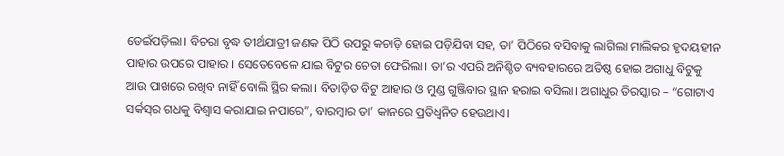ଡେଇଁପଡ଼ିଲା। ବିଚରା ବୃଦ୍ଧ ତୀର୍ଥଯାତ୍ରୀ ଜଣକ ପିଠି ଉପରୁ କଚାଡ଼ି ହୋଇ ପଡ଼ିଯିବା ସହ, ତା’ ପିଠିରେ ବସିବାକୁ ଲାଗିଲା ମାଲିକର ହୃଦୟହୀନ ପାହାର ଉପରେ ପାହାର । ସେତେବେଳେ ଯାଇ ବିଟୁର ଚେତା ଫେରିଲା। ତା’ର ଏପରି ଅନିଶ୍ଚିତ ବ୍ୟବହାରରେ ଅତିଷ୍ଠ ହୋଇ ଅଗାଧୁ ବିଟୁକୁ ଆଉ ପାଖରେ ରଖିବ ନାହିଁ ବୋଲି ସ୍ଥିର କଲା। ବିତାଡ଼ିତ ବିଟୁ ଆହାର ଓ ମୁଣ୍ଡ ଗୁଞ୍ଜିବାର ସ୍ଥାନ ହରାଇ ବସିଲା। ଅଗାଧୁର ତିରସ୍କାର – “ଗୋଟାଏ ସର୍କସ୍‌ର ଗଧକୁ ବିଶ୍ୱାସ କରାଯାଇ ନପାରେ”, ବାରମ୍ବାର ତା’ କାନରେ ପ୍ରତିଧ୍ୱନିତ ହେଉଥାଏ।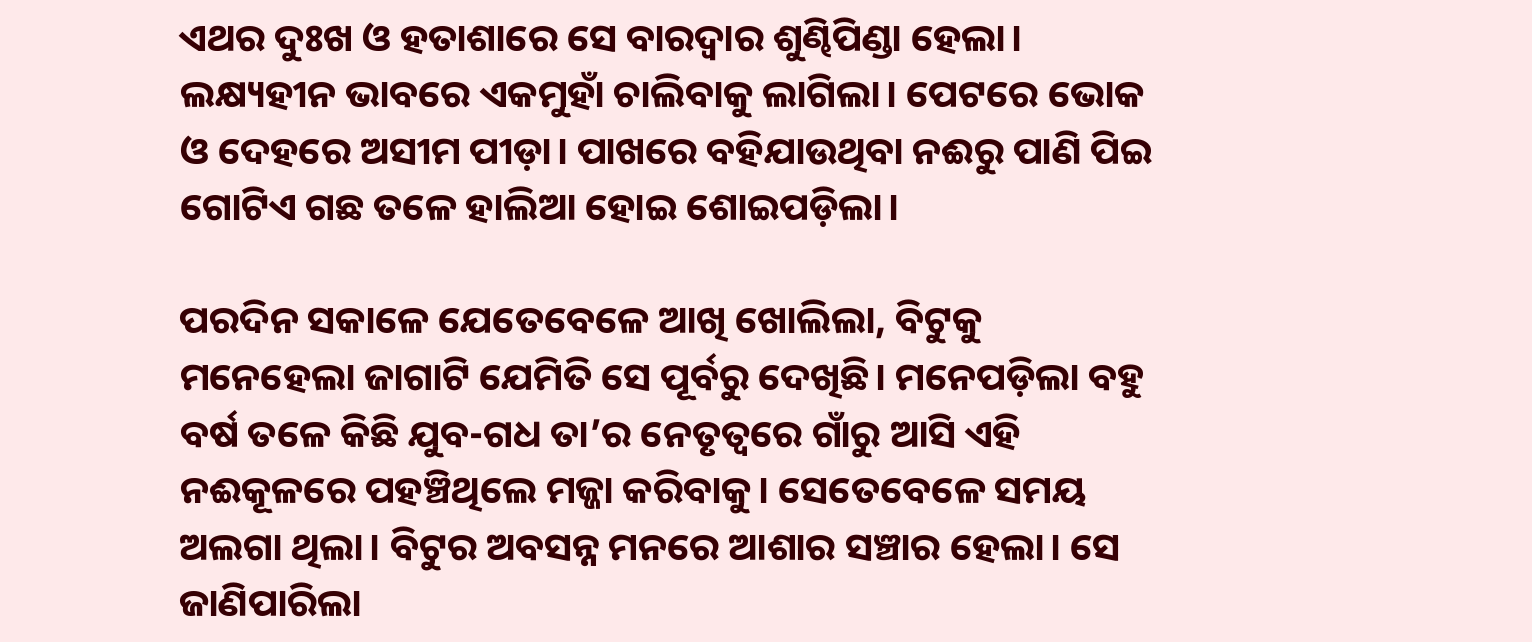ଏଥର ଦୁଃଖ ଓ ହତାଶାରେ ସେ ବାରଦ୍ୱାର ଶୁଣ୍ଢିପିଣ୍ଡା ହେଲା। ଲକ୍ଷ୍ୟହୀନ ଭାବରେ ଏକମୁହାଁ ଚାଲିବାକୁ ଲାଗିଲା। ପେଟରେ ଭୋକ ଓ ଦେହରେ ଅସୀମ ପୀଡ଼ା। ପାଖରେ ବହିଯାଉଥିବା ନଈରୁ ପାଣି ପିଇ ଗୋଟିଏ ଗଛ ତଳେ ହାଲିଆ ହୋଇ ଶୋଇପଡ଼ିଲା।

ପରଦିନ ସକାଳେ ଯେତେବେଳେ ଆଖି ଖୋଲିଲା, ବିଟୁକୁ ମନେହେଲା ଜାଗାଟି ଯେମିତି ସେ ପୂର୍ବରୁ ଦେଖିଛି। ମନେପଡ଼ିଲା ବହୁ ବର୍ଷ ତଳେ କିଛି ଯୁବ-ଗଧ ତା’ର ନେତୃତ୍ୱରେ ଗାଁରୁ ଆସି ଏହି ନଈକୂଳରେ ପହଞ୍ଚିଥିଲେ ମଜ୍ଜା କରିବାକୁ। ସେତେବେଳେ ସମୟ ଅଲଗା ଥିଲା। ବିଟୁର ଅବସନ୍ନ ମନରେ ଆଶାର ସଞ୍ଚାର ହେଲା। ସେ ଜାଣିପାରିଲା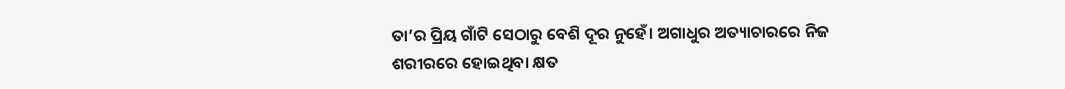ତା’ର ପ୍ରିୟ ଗାଁଟି ସେଠାରୁ ବେଶି ଦୂର ନୁହେଁ। ଅଗାଧୁର ଅତ୍ୟାଚାରରେ ନିଜ ଶରୀରରେ ହୋଇଥିବା କ୍ଷତ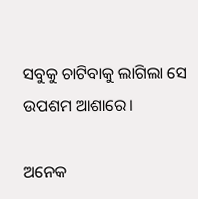ସବୁକୁ ଚାଟିବାକୁ ଲାଗିଲା ସେ ଉପଶମ ଆଶାରେ।

ଅନେକ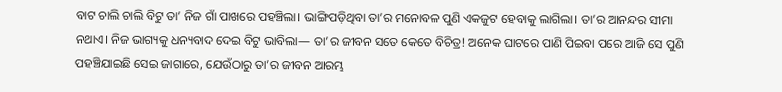ବାଟ ଚାଲି ଚାଲି ବିଟୁ ତା’ ନିଜ ଗାଁ ପାଖରେ ପହଞ୍ଚିଲା। ଭାଙ୍ଗିପଡ଼ିଥିବା ତା’ର ମନୋବଳ ପୁଣି ଏକଜୁଟ ହେବାକୁ ଲାଗିଲା। ତା’ର ଆନନ୍ଦର ସୀମା ନଥାଏ। ନିଜ ଭାଗ୍ୟକୁ ଧନ୍ୟବାଦ ଦେଇ ବିଟୁ ଭାବିଲା— ତା’ର ଜୀବନ ସତେ କେତେ ବିଚିତ୍ର! ଅନେକ ଘାଟରେ ପାଣି ପିଇବା ପରେ ଆଜି ସେ ପୁଣି ପହଞ୍ଚିଯାଇଛି ସେଇ ଜାଗାରେ, ଯେଉଁଠାରୁ ତା’ର ଜୀବନ ଆରମ୍ଭ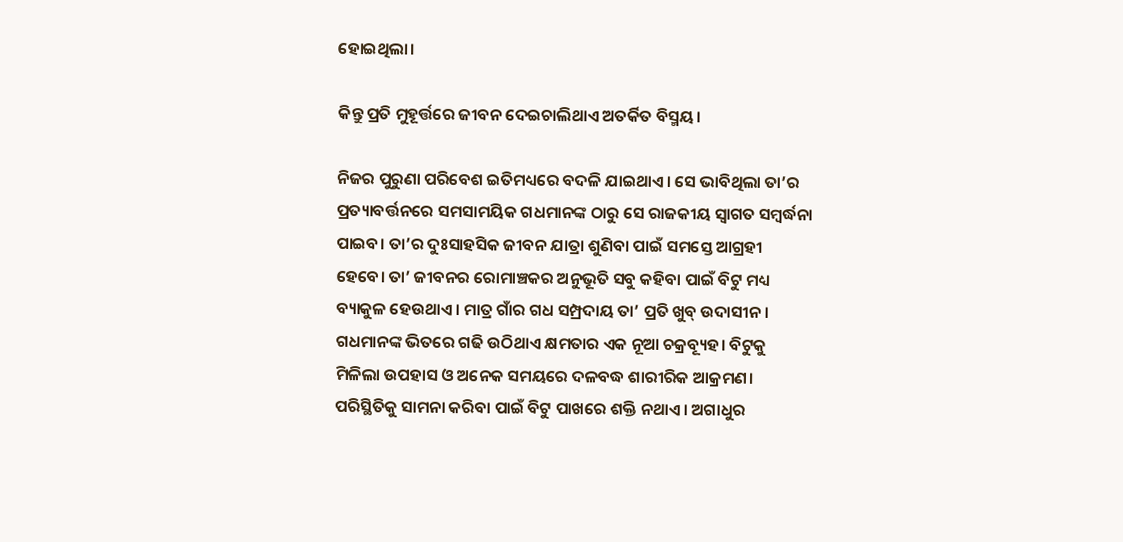ହୋଇଥିଲା।

କିନ୍ତୁ ପ୍ରତି ମୁହୂର୍ତ୍ତରେ ଜୀବନ ଦେଇଚାଲିଥାଏ ଅତର୍କିତ ବିସ୍ମୟ।

ନିଜର ପୁରୁଣା ପରିବେଶ ଇତିମଧ୍ୟରେ ବଦଳି ଯାଇଥାଏ। ସେ ଭାବିଥିଲା ତା’ର ପ୍ରତ୍ୟାବର୍ତ୍ତନରେ ସମସାମୟିକ ଗଧମାନଙ୍କ ଠାରୁ ସେ ରାଜକୀୟ ସ୍ୱାଗତ ସମ୍ବର୍ଦ୍ଧନା ପାଇବ। ତା’ର ଦୁଃସାହସିକ ଜୀବନ ଯାତ୍ରା ଶୁଣିବା ପାଇଁ ସମସ୍ତେ ଆଗ୍ରହୀ ହେବେ। ତା’ ଜୀବନର ରୋମାଞ୍ଚକର ଅନୁଭୂତି ସବୁ କହିବା ପାଇଁ ବିଟୁ ମଧ୍ୟ ବ୍ୟାକୁଳ ହେଉଥାଏ। ମାତ୍ର ଗାଁର ଗଧ ସମ୍ପ୍ରଦାୟ ତା’ ପ୍ରତି ଖୁବ୍ ଉଦାସୀନ। ଗଧମାନଙ୍କ ଭିତରେ ଗଢି ଉଠିଥାଏ କ୍ଷମତାର ଏକ ନୂଆ ଚକ୍ରବ୍ୟୂହ। ବିଟୁକୁ ମିଳିଲା ଉପହାସ ଓ ଅନେକ ସମୟରେ ଦଳବଦ୍ଧ ଶାରୀରିକ ଆକ୍ରମଣ। ପରିସ୍ଥିତିକୁ ସାମନା କରିବା ପାଇଁ ବିଟୁ ପାଖରେ ଶକ୍ତି ନଥାଏ। ଅଗାଧୁର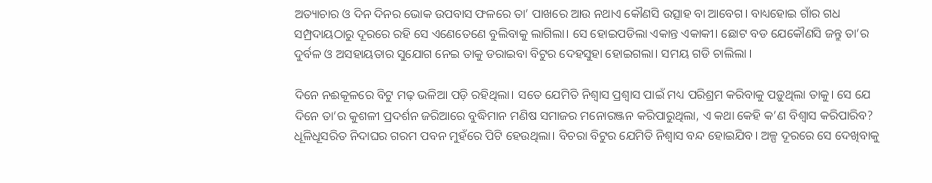ଅତ୍ୟାଚାର ଓ ଦିନ ଦିନର ଭୋକ ଉପବାସ ଫଳରେ ତା’ ପାଖରେ ଆଉ ନଥାଏ କୌଣସି ଉତ୍ସାହ ବା ଆବେଗ। ବାଧ୍ୟହୋଇ ଗାଁର ଗଧ ସମ୍ପ୍ରଦାୟଠାରୁ ଦୂରରେ ରହି ସେ ଏଣେତେଣେ ବୁଲିବାକୁ ଲାଗିଲା। ସେ ହୋଇପଡିଲା ଏକାନ୍ତ ଏକାକୀ। ଛୋଟ ବଡ ଯେକୌଣସି ଜନ୍ତୁ ତା’ର ଦୁର୍ବଳ ଓ ଅସହାୟତାର ସୁଯୋଗ ନେଇ ତାକୁ ଡରାଇବା ବିଟୁର ଦେହସୁହା ହୋଇଗଲା। ସମୟ ଗଡି ଚାଲିଲା ।

ଦିନେ ନଈକୂଳରେ ବିଟୁ ମଢ଼ ଭଳିଆ ପଡ଼ି ରହିଥିଲା। ସତେ ଯେମିତି ନିଶ୍ୱାସ ପ୍ରଶ୍ୱାସ ପାଇଁ ମଧ୍ୟ ପରିଶ୍ରମ କରିବାକୁ ପଡ଼ୁଥିଲା ତାକୁ। ସେ ଯେ ଦିନେ ତା’ର କୁଶଳୀ ପ୍ରଦର୍ଶନ ଜରିଆରେ ବୁଦ୍ଧିମାନ ମଣିଷ ସମାଜର ମନୋରଞ୍ଜନ କରିପାରୁଥିଲା, ଏ କଥା କେହି କ’ଣ ବିଶ୍ୱାସ କରିପାରିବ? ଧୂଳିଧୂସରିତ ନିଦାଘର ଗରମ ପବନ ମୁହଁରେ ପିଟି ହେଉଥିଲା। ବିଚରା ବିଟୁର ଯେମିତି ନିଶ୍ୱାସ ବନ୍ଦ ହୋଇଯିବ। ଅଳ୍ପ ଦୂରରେ ସେ ଦେଖିବାକୁ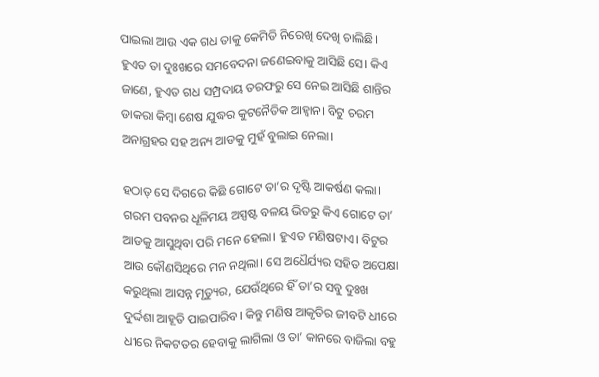ପାଇଲା ଆଉ ଏକ ଗଧ ତାକୁ କେମିତି ନିରେଖି ଦେଖି ଚାଲିଛି। ହୁଏତ ତା ଦୁଃଖରେ ସମବେଦନା ଜଣେଇବାକୁ ଆସିଛି ସେ। କିଏ ଜାଣେ, ହୁଏତ ଗଧ ସମ୍ପ୍ରଦାୟ ତରଫରୁ ସେ ନେଇ ଆସିଛି ଶାନ୍ତିର ଡାକରା କିମ୍ବା ଶେଷ ଯୁଦ୍ଧର କୁଟନୈତିକ ଆହ୍ୱାନ। ବିଟୁ ଚରମ ଅନାଗ୍ରହର ସହ ଅନ୍ୟ ଆଡକୁ ମୁହଁ ବୁଲାଇ ନେଲା।

ହଠାତ୍ ସେ ଦିଗରେ କିଛି ଗୋଟେ ତା’ର ଦୃଷ୍ଟି ଆକର୍ଷଣ କଲା। ଗରମ ପବନର ଧୂଳିମୟ ଅସ୍ପଷ୍ଟ ବଳୟ ଭିତରୁ କିଏ ଗୋଟେ ତା’ ଆଡକୁ ଆସୁଥିବା ପରି ମନେ ହେଲା। ହୁଏତ ମଣିଷଟାଏ। ବିଟୁର ଆଉ କୌଣସିଥିରେ ମନ ନଥିଲା। ସେ ଅଧୈର୍ଯ୍ୟର ସହିତ ଅପେକ୍ଷା କରୁଥିଲା ଆସନ୍ନ ମୃତ୍ୟୁର, ଯେଉଁଥିରେ ହିଁ ତା’ର ସବୁ ଦୁଃଖ ଦୁର୍ଦ୍ଦଶା ଆହୂତି ପାଇପାରିବ। କିନ୍ତୁ ମଣିଷ ଆକୃତିର ଜୀବଟି ଧୀରେ ଧୀରେ ନିକଟତର ହେବାକୁ ଲାଗିଲା ଓ ତା’ କାନରେ ବାଜିଲା ବହୁ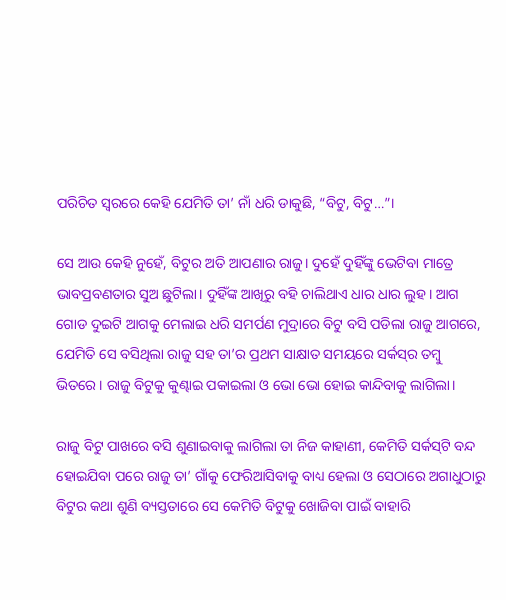ପରିଚିତ ସ୍ୱରରେ କେହି ଯେମିତି ତା’ ନାଁ ଧରି ଡାକୁଛି, “ବିଟୁ, ବିଟୁ…”।

ସେ ଆଉ କେହି ନୁହେଁ, ବିଟୁର ଅତି ଆପଣାର ରାଜୁ। ଦୁହେଁ ଦୁହିଁଙ୍କୁ ଭେଟିବା ମାତ୍ରେ ଭାବପ୍ରବଣତାର ସୁଅ ଛୁଟିଲା। ଦୁହିଁଙ୍କ ଆଖିରୁ ବହି ଚାଲିଥାଏ ଧାର ଧାର ଲୁହ। ଆଗ ଗୋଡ ଦୁଇଟି ଆଗକୁ ମେଲାଇ ଧରି ସମର୍ପଣ ମୁଦ୍ରାରେ ବିଟୁ ବସି ପଡିଲା ରାଜୁ ଆଗରେ, ଯେମିତି ସେ ବସିଥିଲା ରାଜୁ ସହ ତା’ର ପ୍ରଥମ ସାକ୍ଷାତ ସମୟରେ ସର୍କସ୍‌ର ତମ୍ବୁ ଭିତରେ। ରାଜୁ ବିଟୁକୁ କୁଣ୍ଢାଇ ପକାଇଲା ଓ ଭୋ ଭୋ ହୋଇ କାନ୍ଦିବାକୁ ଲାଗିଲା।

ରାଜୁ ବିଟୁ ପାଖରେ ବସି ଶୁଣାଇବାକୁ ଲାଗିଲା ତା ନିଜ କାହାଣୀ, କେମିତି ସର୍କସ୍‌ଟି ବନ୍ଦ ହୋଇଯିବା ପରେ ରାଜୁ ତା’ ଗାଁକୁ ଫେରିଆସିବାକୁ ବାଧ୍ୟ ହେଲା ଓ ସେଠାରେ ଅଗାଧୁଠାରୁ ବିଟୁର କଥା ଶୁଣି ବ୍ୟସ୍ତତାରେ ସେ କେମିତି ବିଟୁକୁ ଖୋଜିବା ପାଇଁ ବାହାରି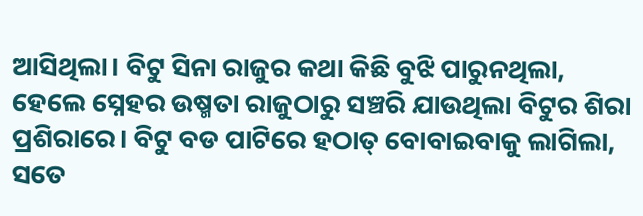ଆସିଥିଲା। ବିଟୁ ସିନା ରାଜୁର କଥା କିଛି ବୁଝି ପାରୁନଥିଲା, ହେଲେ ସ୍ନେହର ଉଷ୍ମତା ରାଜୁଠାରୁ ସଞ୍ଚରି ଯାଉଥିଲା ବିଟୁର ଶିରା ପ୍ରଶିରାରେ। ବିଟୁ ବଡ ପାଟିରେ ହଠାତ୍ ବୋବାଇବାକୁ ଲାଗିଲା, ସତେ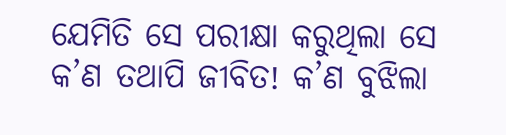ଯେମିତି ସେ ପରୀକ୍ଷା କରୁଥିଲା ସେ କ’ଣ ତଥାପି ଜୀବିତ! କ’ଣ ବୁଝିଲା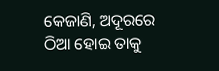କେଜାଣି, ଅଦୂରରେ ଠିଆ ହୋଇ ତାକୁ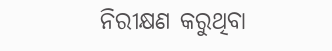ନିରୀକ୍ଷଣ କରୁଥିବା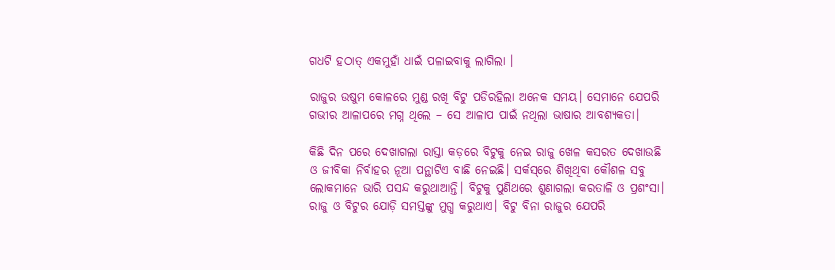ଗଧଟି ହଠାତ୍ ଏକମୁହାଁ ଧାଇଁ ପଳାଇବାକୁ ଲାଗିଲା ।

ରାଜୁର ଉଷୁମ କୋଳରେ ମୁଣ୍ଡ ରଖି ବିଟୁ ପଡିରହିଲା ଅନେକ ସମୟ। ସେମାନେ ଯେପରି ଗଭୀର ଆଳାପରେ ମଗ୍ନ ଥିଲେ – ସେ ଆଳାପ ପାଇଁ ନଥିଲା ଭାଷାର ଆବଶ୍ୟକତା।

କିଛି ଦିନ ପରେ ଦେଖାଗଲା ରାସ୍ତା କଡ଼ରେ ବିଟୁକୁ ନେଇ ରାଜୁ ଖେଳ କସରତ ଦେଖାଉଛି ଓ ଜୀବିକା ନିର୍ବାହର ନୂଆ ପନ୍ଥାଟିଏ ବାଛି ନେଇଛି। ସର୍କସ୍‌ରେ ଶିଖିଥିବା କୌଶଳ ସବୁ ଲୋକମାନେ ଭାରି ପସନ୍ଦ କରୁଥାଆନ୍ତି। ବିଟୁକୁ ପୁଣିଥରେ ଶୁଣାଗଲା କରତାଳି ଓ ପ୍ରଶଂସା। ରାଜୁ ଓ ବିଟୁର ଯୋଡ଼ି ସମସ୍ତଙ୍କୁ ମୁଗ୍ଧ କରୁଥାଏ। ବିଟୁ ବିନା ରାଜୁର ଯେପରି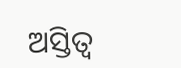ଅସ୍ତିତ୍ୱ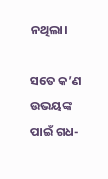ନଥିଲା।

ସତେ କ’ଣ ଉଭୟଙ୍କ ପାଇଁ ଗଧ-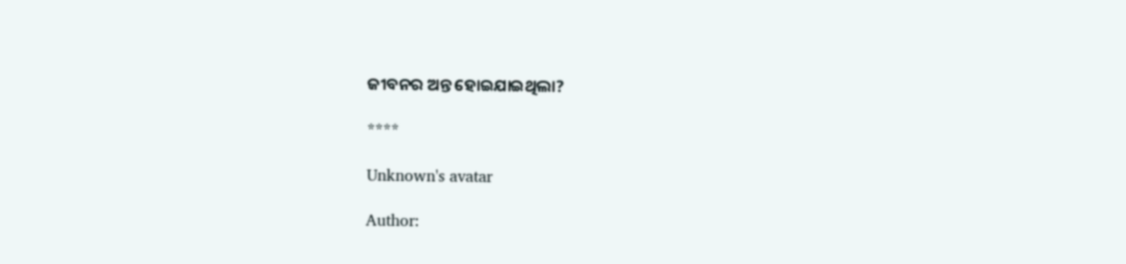ଜୀବନର ଅନ୍ତ ହୋଇଯାଇଥିଲା?

****

Unknown's avatar

Author: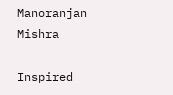Manoranjan Mishra

Inspired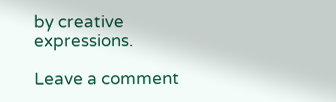by creative expressions.

Leave a comment